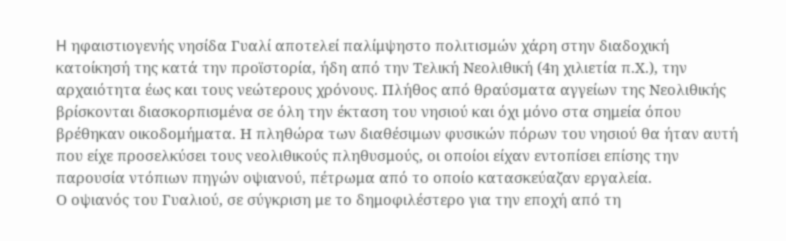H ηφαιστιογενής νησίδα Γυαλί αποτελεί παλίμψηστο πολιτισμών χάρη στην διαδοχική κατοίκησή της κατά την προϊστορία, ήδη από την Τελική Νεολιθική (4η χιλιετία π.Χ.), την αρχαιότητα έως και τους νεώτερους χρόνους. Πλήθος από θραύσματα αγγείων της Νεολιθικής βρίσκονται διασκορπισμένα σε όλη την έκταση του νησιού και όχι μόνο στα σημεία όπου βρέθηκαν οικοδομήματα. Η πληθώρα των διαθέσιμων φυσικών πόρων του νησιού θα ήταν αυτή που είχε προσελκύσει τους νεολιθικούς πληθυσμούς, οι οποίοι είχαν εντοπίσει επίσης την παρουσία ντόπιων πηγών οψιανού, πέτρωμα από το οποίο κατασκεύαζαν εργαλεία.
Ο οψιανός του Γυαλιού, σε σύγκριση με το δημοφιλέστερο για την εποχή από τη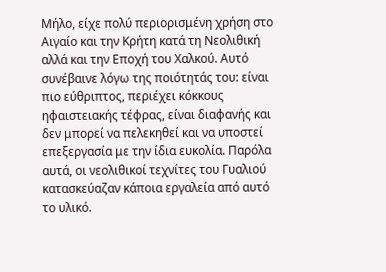Μήλο, είχε πολύ περιορισμένη χρήση στο Αιγαίο και την Κρήτη κατά τη Νεολιθική αλλά και την Εποχή του Χαλκού. Αυτό συνέβαινε λόγω της ποιότητάς του: είναι πιο εύθριπτος, περιέχει κόκκους ηφαιστειακής τέφρας, είναι διαφανής και δεν μπορεί να πελεκηθεί και να υποστεί επεξεργασία με την ίδια ευκολία. Παρόλα αυτά, οι νεολιθικοί τεχνίτες του Γυαλιού κατασκεύαζαν κάποια εργαλεία από αυτό το υλικό.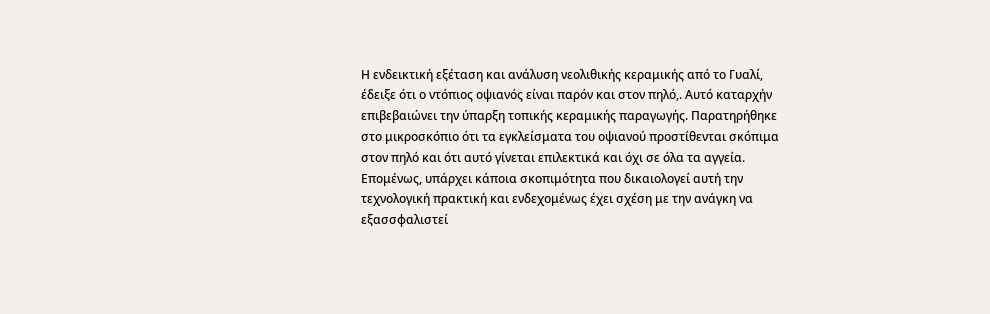Η ενδεικτική εξέταση και ανάλυση νεολιθικής κεραμικής από το Γυαλί, έδειξε ότι ο ντόπιος οψιανός είναι παρόν και στον πηλό,. Αυτό καταρχήν επιβεβαιώνει την ύπαρξη τοπικής κεραμικής παραγωγής. Παρατηρήθηκε στο μικροσκόπιο ότι τα εγκλείσματα του οψιανού προστίθενται σκόπιμα στον πηλό και ότι αυτό γίνεται επιλεκτικά και όχι σε όλα τα αγγεία. Επομένως, υπάρχει κάποια σκοπιμότητα που δικαιολογεί αυτή την τεχνολογική πρακτική και ενδεχομένως έχει σχέση με την ανάγκη να εξασσφαλιστεί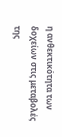η ανθεκτικότητα των δοχείων στις μεταβολές της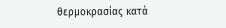θερμοκρασίας κατά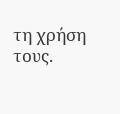τη χρήση τους.